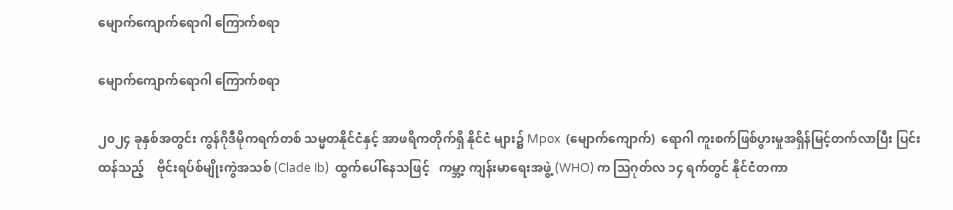မျောက်ကျောက်ရောဂါ ကြောက်စရာ

မျောက်ကျောက်ရောဂါ ကြောက်စရာ

၂၀၂၄ ခုနှစ်အတွင်း ကွန်ဂိုဒီမိုကရက်တစ် သမ္မတနိုင်ငံနှင့် အာဖရိကတိုက်ရှိ နိုင်ငံ များ၌ Mpox  (မျောက်ကျောက်)  ရောဂါ ကူးစက်ဖြစ်ပွားမှုအရှိန်မြင့်တက်လာပြီး ပြင်းထန်သည့်    ဗိုင်းရပ်စ်မျိုးကွဲအသစ် (Clade Ib)  ထွက်ပေါ်နေသဖြင့်   ကမ္ဘာ့ ကျန်းမာရေးအဖွဲ့ (WHO) က သြဂုတ်လ ၁၄ ရက်တွင် နိုင်ငံတကာ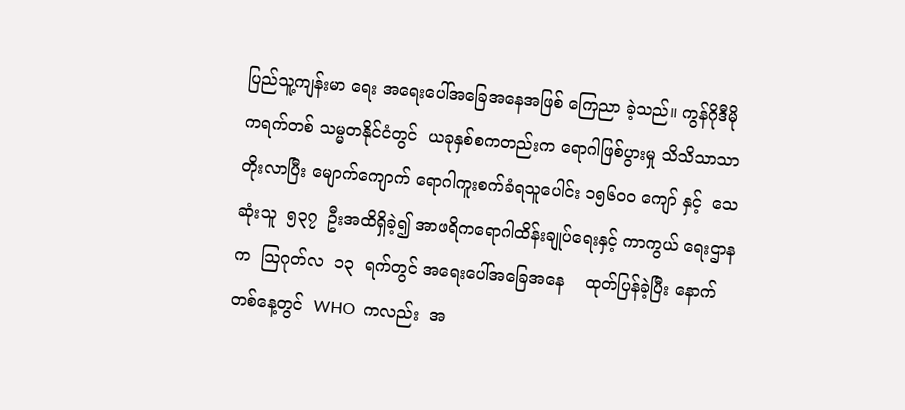ပြည်သူ့ကျန်းမာ ရေး အရေးပေါ်အခြေအနေအဖြစ် ကြေညာ ခဲ့သည်။ ကွန်ဂိုဒီမိုကရက်တစ် သမ္မတနိုင်ငံတွင်  ယခုနှစ်စကတည်းက ရောဂါဖြစ်ပွားမှု သိသိသာသာတိုးလာပြီး မျောက်ကျောက် ရောဂါကူးစက်ခံရသူပေါင်း ၁၅၆၀၀ ကျော် နှင့်  သေဆုံးသူ  ၅၃၇  ဦးအထိရှိခဲ့၍ အာဖရိကရောဂါထိန်းချုပ်ရေးနှင့် ကာကွယ် ရေးဌာနက  သြဂုတ်လ  ၁၃  ရက်တွင် အရေးပေါ်အခြေအနေ    ထုတ်ပြန်ခဲ့ပြီး နောက်တစ်နေ့တွင်  WHO  ကလည်း  အ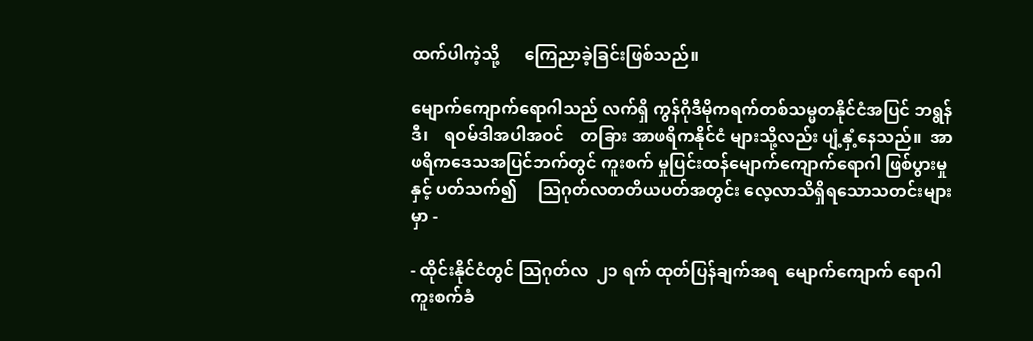ထက်ပါကဲ့သို့      ကြေညာခဲ့ခြင်းဖြစ်သည်။

မျောက်ကျောက်ရောဂါသည် လက်ရှိ ကွန်ဂိုဒီမိုကရက်တစ်သမ္မတနိုင်ငံအပြင် ဘရွန်ဒီ၊    ရဝမ်ဒါအပါအဝင်    တခြား အာဖရိကနိုင်ငံ များသို့လည်း ပျံ့နှံ့နေသည်။  အာဖရိကဒေသအပြင်ဘက်တွင် ကူးစက် မှုပြင်းထန်မျောက်ကျောက်ရောဂါ ဖြစ်ပွားမှုနှင့် ပတ်သက်၍     သြဂုတ်လတတိယပတ်အတွင်း လေ့လာသိရှိရသောသတင်းများမှာ -

- ထိုင်းနိုင်ငံတွင် သြဂုတ်လ  ၂၁ ရက် ထုတ်ပြန်ချက်အရ  မျောက်ကျောက် ရောဂါကူးစက်ခံ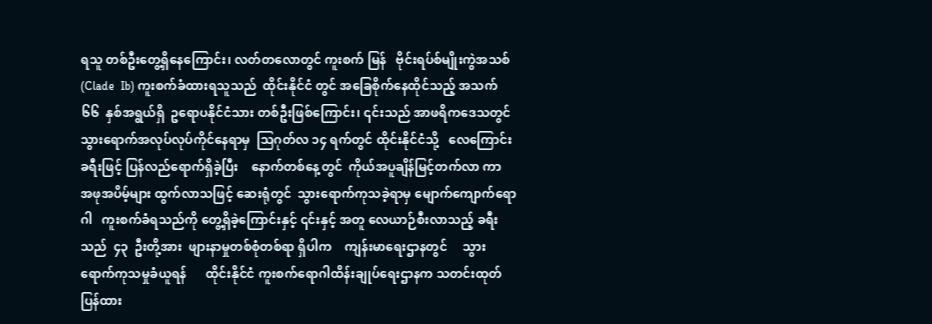ရသူ တစ်ဦးတွေ့ရှိနေကြောင်း၊ လတ်တလောတွင် ကူးစက် မြန်   ဗိုင်းရပ်စ်မျိုးကွဲအသစ်  (Clade  Ib) ကူးစက်ခံထားရသူသည်  ထိုင်းနိုင်ငံ တွင် အခြေစိုက်နေထိုင်သည့် အသက် ၆၆  နှစ်အရွယ်ရှိ  ဥရောပနိုင်ငံသား တစ်ဦးဖြစ်ကြောင်း၊ ၎င်းသည် အာဖရိကဒေသတွင်   သွားရောက်အလုပ်လုပ်ကိုင်နေရာမှ  သြဂုတ်လ ၁၄ ရက်တွင် ထိုင်းနိုင်ငံသို့   လေကြောင်းခရီးဖြင့် ပြန်လည်ရောက်ရှိခဲ့ပြီး    နောက်တစ်နေ့တွင်  ကိုယ်အပူချိန်မြင့်တက်လာ ကာ   အဖုအပိမ့်များ ထွက်လာသဖြင့် ဆေးရုံတွင်  သွားရောက်ကုသခဲ့ရာမှ မျောက်ကျောက်ရောဂါ   ကူးစက်ခံရသည်ကို တွေ့ရှိခဲ့ကြောင်းနှင့် ၎င်းနှင့် အတူ လေယာဉ်စီးလာသည့် ခရီးသည်  ၄၃  ဦးတို့အား  ဖျားနာမှုတစ်စုံတစ်ရာ ရှိပါက    ကျန်းမာရေးဌာနတွင်     သွားရောက်ကုသမှုခံယူရန်      ထိုင်းနိုင်ငံ ကူးစက်ရောဂါထိန်းချုပ်ရေးဌာနက သတင်းထုတ်ပြန်ထား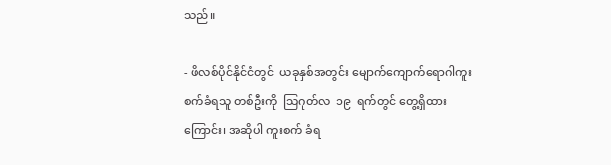သည်။

- ဖိလစ်ပိုင်နိုင်ငံတွင်  ယခုနှစ်အတွင်း မျောက်ကျောက်ရောဂါကူးစက်ခံရသူ တစ်ဦးကို  သြဂုတ်လ  ၁၉  ရက်တွင် တွေ့ရှိထားကြောင်း၊ အဆိုပါ ကူးစက် ခံရ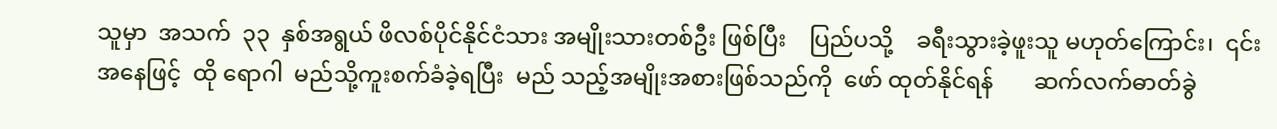သူမှာ  အသက်  ၃၃  နှစ်အရွယ် ဖိလစ်ပိုင်နိုင်ငံသား အမျိုးသားတစ်ဦး ဖြစ်ပြီး    ပြည်ပသို့    ခရီးသွားခဲ့ဖူးသူ မဟုတ်ကြောင်း၊  ၎င်းအနေဖြင့်  ထို ရောဂါ  မည်သို့ကူးစက်ခံခဲ့ရပြီး  မည် သည့်အမျိုးအစားဖြစ်သည်ကို  ဖော် ထုတ်နိုင်ရန်       ဆက်လက်ဓာတ်ခွဲ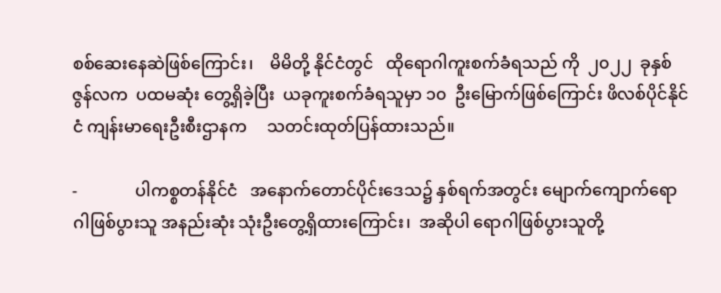စစ်ဆေးနေဆဲဖြစ်ကြောင်း၊    မိမိတို့ နိုင်ငံတွင်   ထိုရောဂါကူးစက်ခံရသည် ကို  ၂၀၂၂  ခုနှစ်  ဇွန်လက  ပထမဆုံး တွေ့ရှိခဲ့ပြီး  ယခုကူးစက်ခံရသူမှာ ၁၀  ဦးမြောက်ဖြစ်ကြောင်း ဖိလစ်ပိုင်နိုင်ငံ ကျန်းမာရေးဦးစီးဌာနက     သတင်းထုတ်ပြန်ထားသည်။

-              ပါကစ္စတန်နိုင်ငံ   အနောက်တောင်ပိုင်းဒေသ၌ နှစ်ရက်အတွင်း မျောက်ကျောက်ရောဂါဖြစ်ပွားသူ အနည်းဆုံး သုံးဦးတွေ့ရှိထားကြောင်း၊  အဆိုပါ ရောဂါဖြစ်ပွားသူတို့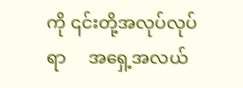ကို ၎င်းတို့အလုပ်လုပ်ရာ     အရှေ့အလယ်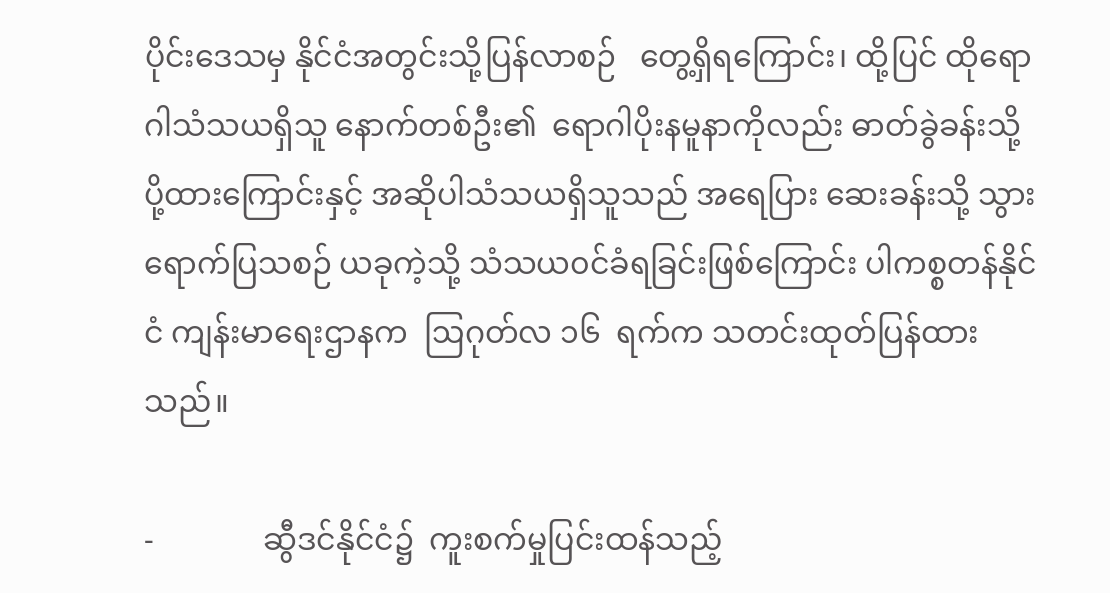ပိုင်းဒေသမှ နိုင်ငံအတွင်းသို့ပြန်လာစဉ်   တွေ့ရှိရကြောင်း၊ ထို့ပြင် ထိုရောဂါသံသယရှိသူ နောက်တစ်ဦး၏  ရောဂါပိုးနမူနာကိုလည်း ဓာတ်ခွဲခန်းသို့ ပို့ထားကြောင်းနှင့် အဆိုပါသံသယရှိသူသည် အရေပြား ဆေးခန်းသို့ သွားရောက်ပြသစဉ် ယခုကဲ့သို့ သံသယ၀င်ခံရခြင်းဖြစ်ကြောင်း ပါကစ္စတန်နိုင်ငံ ကျန်းမာရေးဌာနက  ဩဂုတ်လ ၁၆  ရက်က သတင်းထုတ်ပြန်ထားသည်။

-              ဆွီဒင်နိုင်ငံ၌  ကူးစက်မှုပြင်းထန်သည့်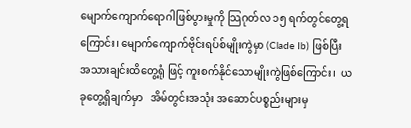မျောက်ကျောက်ရောဂါဖြစ်ပွားမှုကို သြဂုတ်လ ၁၅ ရက်တွင်တွေ့ရကြောင်း၊ မျောက်ကျောက်ဗိုင်းရပ်စ်မျိုးကွဲမှာ (Clade Ib) ဖြစ်ပြီး အသားချင်းထိတွေ့ရုံ ဖြင့် ကူးစက်နိုင်သောမျိုးကွဲဖြစ်ကြောင်း၊  ယခုတွေ့ရှိချက်မှာ   အိမ်တွင်းအသုံး အဆောင်ပစ္စည်းများမှ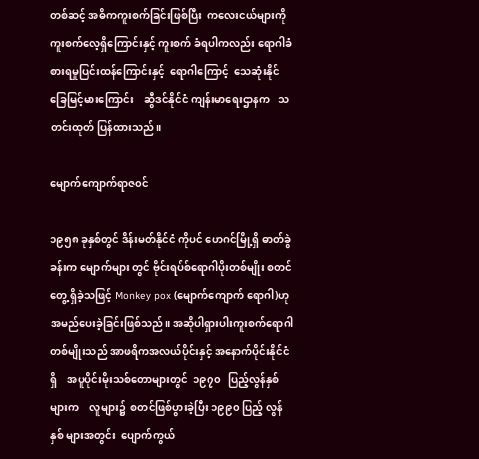တစ်ဆင့် အဓိကကူးစက်ခြင်းဖြစ်ပြီး  ကလေးငယ်များကို ကူးစက်လေ့ရှိကြောင်းနှင့် ကူးစက် ခံရပါကလည်း ရောဂါခံစားရမှုပြင်းထန်ကြောင်းနှင့်  ရောဂါကြောင့်  သေဆုံးနိုင်ခြေမြင့်မားကြောင်း    ဆွီဒင်နိုင်ငံ ကျန်းမာရေးဌာနက   သတင်းထုတ် ပြန်ထားသည်။

မျောက်ကျောက်ရာဇ၀င်

၁၉၅၈ ခုနှစ်တွင် ဒိန်းမတ်နိုင်ငံ ကိုပင် ဟေဂင်မြို့ရှိ ဓာတ်ခွဲခန်းက မျောက်များ တွင် ဗိုင်းရပ်စ်ရောဂါပိုးတစ်မျိုး စတင်တွေ့ ရှိခဲ့သဖြင့် Monkey pox (မျောက်ကျောက် ရောဂါ)ဟု  အမည်ပေးခဲ့ခြင်းဖြစ်သည်။ အဆိုပါရှားပါးကူးစက်ရောဂါတစ်မျိုးသည် အာဖရိကအလယ်ပိုင်းနှင့် အနောက်ပိုင်းနိုင်ငံရှိ    အပူပိုင်းမိုးသစ်တောများတွင်  ၁၉၇၀   ပြည့်လွန်နှစ်များက    လူများ၌  စတင်ဖြစ်ပွားခဲ့ပြီး ၁၉၉၀ ပြည့် လွန်နှစ် များအတွင်း  ပျောက်ကွယ်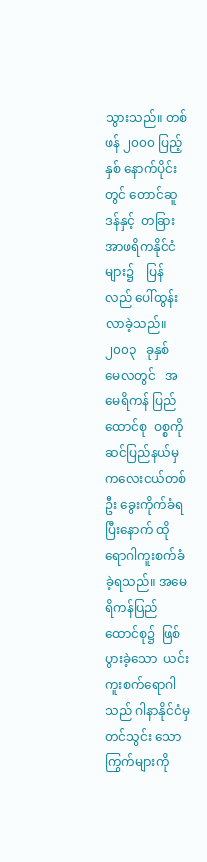သွားသည်။ တစ်ဖန် ၂၀၀၀ ပြည့်နှစ် နောက်ပိုင်းတွင် တောင်ဆူဒန်နှင့်  တခြားအာဖရိကနိုင်ငံ များ၌    ပြန်လည် ပေါ်ထွန်းလာခဲ့သည်။  ၂၀၀၃   ခုနှစ်   မေလတွင်   အမေရိကန် ပြည်ထောင်စု  ဝစ္စကိုဆင်ပြည်နယ်မှ ကလေးငယ်တစ်ဦး ခွေးကိုက်ခံရပြီးနောက် ထိုရောဂါကူးစက်ခံခဲ့ရသည်။ အမေရိကန်ပြည်ထောင်စု၌  ဖြစ်ပွားခဲ့သော  ယင်းကူးစက်ရောဂါသည် ဂါနာနိုင်ငံမှ တင်သွင်း သော ကြွက်များကို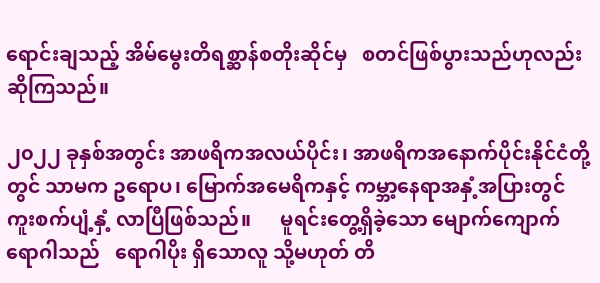ရောင်းချသည့် အိမ်မွေးတိရစ္ဆာန်စတိုးဆိုင်မှ   စတင်ဖြစ်ပွားသည်ဟုလည်း ဆိုကြသည်။

၂၀၂၂ ခုနှစ်အတွင်း အာဖရိကအလယ်ပိုင်း၊ အာဖရိကအနောက်ပိုင်းနိုင်ငံတို့တွင် သာမက ဥရောပ၊ မြောက်အမေရိကနှင့် ကမ္ဘာ့နေရာအနှံ့အပြားတွင်  ကူးစက်ပျံ့နှံ့ လာပြီဖြစ်သည်။      မူရင်းတွေ့ရှိခဲ့သော မျောက်ကျောက်ရောဂါသည်   ရောဂါပိုး ရှိသောလူ သို့မဟုတ် တိ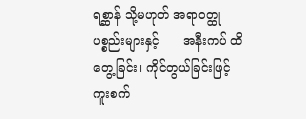ရစ္ဆာန် သို့မဟုတ် အရာ၀တ္ထုပစ္စည်းများနှင့်      အနီးကပ် ထိတွေ့ခြင်း၊ ကိုင်တွယ်ခြင်းဖြင့် ကူးစက်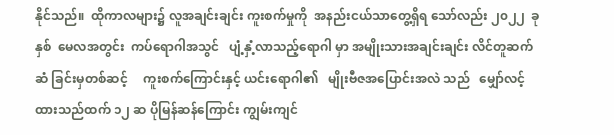နိုင်သည်။  ထိုကာလများ၌ လူအချင်းချင်း ကူးစက်မှုကို  အနည်းငယ်သာတွေ့ရှိရ‌ သော်လည်း ၂၀၂၂  ခုနှစ်  မေလအတွင်း  ကပ်ရောဂါအသွင်   ပျံ့နှံ့လာသည့်ရောဂါ မှာ အမျိုးသားအချင်းချင်း လိင်တူဆက်ဆံ ခြင်းမှတစ်ဆင့်     ကူးစက်ကြောင်းနှင့် ယင်းရောဂါ၏   မျိုးဗီဇအပြောင်းအလဲ သည်   မျှော်လင့်ထားသည်ထက် ၁၂ ဆ ပိုမြန်ဆန်ကြောင်း ကျွမ်းကျင်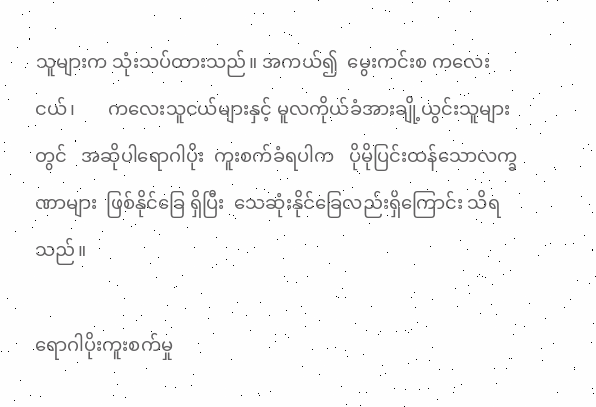သူများက သုံးသပ်ထားသည်။ အကယ်၍  မွေးကင်းစ ကလေးငယ်၊       ကလေးသူငယ်များနှင့် မူလကိုယ်ခံအားချို့ယွင်းသူများတွင်   အဆိုပါရောဂါပိုး  ကူးစက်ခံရပါက   ပိုမိုပြင်းထန်သောလက္ခဏာများ  ဖြစ်နိုင်ခြေ ရှိပြီး  သေဆုံးနိုင်ခြေလည်းရှိကြောင်း သိရသည်။

ရောဂါပိုးကူးစက်မှု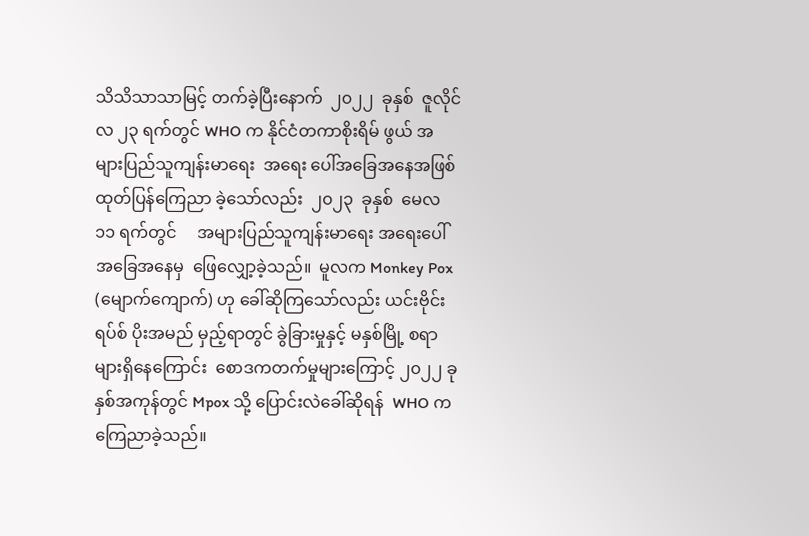သိသိသာသာမြင့် တက်ခဲ့ပြီးနောက်  ၂၀၂၂  ခုနှစ်  ဇူလိုင်လ ၂၃ ရက်တွင် WHO က နိုင်ငံတကာစိုးရိမ် ဖွယ် အများပြည်သူကျန်းမာရေး  အရေး ပေါ်အခြေအနေအဖြစ်  ထုတ်ပြန်ကြေညာ ခဲ့သော်လည်း  ၂၀၂၃  ခုနှစ်  မေလ  ၁၁ ရက်တွင်     အများပြည်သူကျန်းမာရေး အရေးပေါ်အခြေအနေမှ  ဖြေလျှော့ခဲ့သည်။  မူလက Monkey Pox  (မျောက်ကျောက်) ဟု ခေါ်ဆိုကြသော်လည်း ယင်းဗိုင်းရပ်စ် ပိုးအမည် မှည့်ရာတွင် ခွဲခြားမှုနှင့် မနှစ်မြို့ စရာများရှိနေကြောင်း  စောဒကတက်မှုများကြောင့် ၂၀၂၂ ခုနှစ်အကုန်တွင် Mpox သို့ ပြောင်းလဲခေါ်ဆိုရန်  WHO က ကြေညာခဲ့သည်။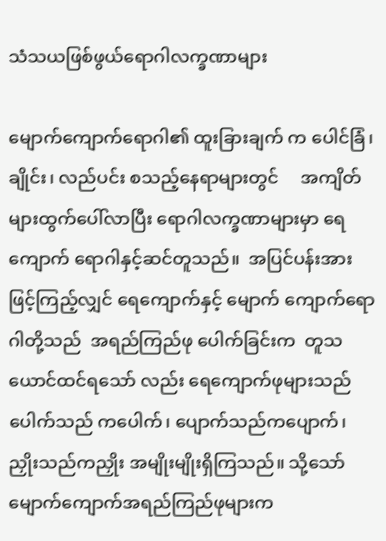သံသယဖြစ်ဖွယ်ရောဂါလက္ခဏာများ

မျောက်ကျောက်ရောဂါ၏ ထူးခြားချက် က ပေါင်ခြံ၊ ချိုင်း၊ လည်ပင်း စသည့်နေရာများတွင်     အကျိတ်များထွက်ပေါ်လာပြီး ရောဂါလက္ခဏာများမှာ ရေကျောက် ရောဂါနှင့်ဆင်တူသည်။  အပြင်ပန်းအား ဖြင့်ကြည့်လျှင် ရေကျောက်နှင့် မျောက် ကျောက်ရောဂါတို့သည်  အရည်ကြည်ဖု ပေါက်ခြင်းက  တူသယောင်ထင်ရသော် လည်း ရေကျောက်ဖုများသည် ပေါက်သည် ကပေါက်၊ ပျောက်သည်ကပျောက်၊ ညှိုးသည်ကညှိုး အမျိုးမျိုးရှိကြသည်။ သို့သော် မျောက်ကျောက်အရည်ကြည်ဖုများက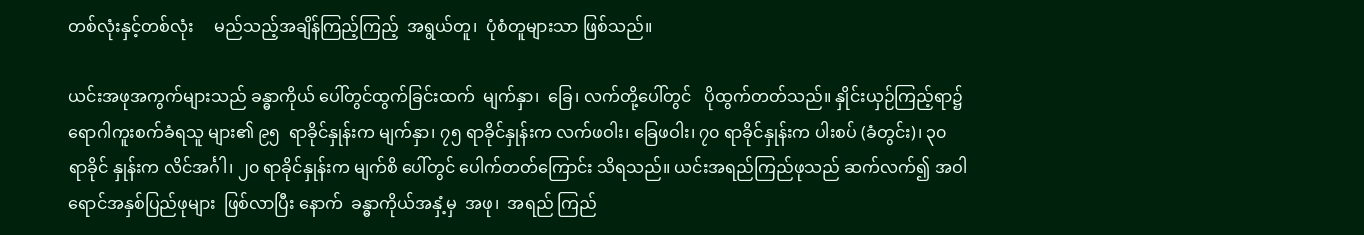တစ်လုံးနှင့်တစ်လုံး     မည်သည့်အချိန်ကြည့်ကြည့်  အရွယ်တူ၊  ပုံစံတူများသာ ဖြစ်သည်။

ယင်းအဖုအကွက်များသည် ခန္ဓာကိုယ် ပေါ်တွင်ထွက်ခြင်းထက်  မျက်နှာ၊  ခြေ၊ လက်တို့ပေါ်တွင်   ပိုထွက်တတ်သည်။ နှိုင်းယှဉ်ကြည့်ရာ၌ ရောဂါကူးစက်ခံရသူ များ၏ ၉၅  ရာခိုင်နှုန်းက မျက်နှာ၊ ၇၅ ရာခိုင်နှုန်းက လက်ဖဝါး၊ ခြေဖဝါး၊ ၇၀ ရာခိုင်နှုန်းက ပါးစပ် (ခံတွင်း)၊ ၃၀ ရာခိုင် နှုန်းက လိင်အင်္ဂါ၊ ၂၀ ရာခိုင်နှုန်းက မျက်စိ ပေါ်တွင် ပေါက်တတ်ကြောင်း သိရသည်။ ယင်းအရည်ကြည်ဖုသည် ဆက်လက်၍ အဝါရောင်အနှစ်ပြည်ဖုများ  ဖြစ်လာပြီး နောက်  ခန္ဓာကိုယ်အနှံ့မှ  အဖု၊  အရည် ကြည်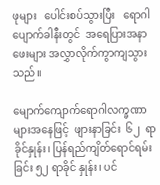ဖုများ   ပေါင်းစပ်သွားပြီး   ရောဂါ ပျောက်ခါနီးတွင်  အရေပြားအနာဖေးများ အလွှာလိုက်ကွာကျသွားသည်။

မျောက်ကျောက်ရောဂါလက္ခဏာများအနေဖြင့်  ဖျားနာခြင်း  ၆၂  ရာခိုင်နှုန်း၊ ပြန်ရည်ကျိတ်ရောင်ရမ်းခြင်း ၅၂ ရာခိုင် နှုန်း၊ ပင်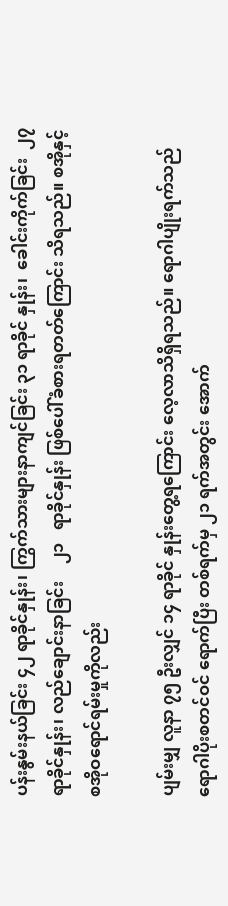ပန်းနွမ်းနယ်ခြင်း ၄၂ ရာခိုင်နှုန်း၊ ကြွက်သားများနာကျင်ခြင်း ၃၁ ရာခိုင် နှုန်း၊  ခေါင်းကိုက်ခြင်း  ၂၇  ရာခိုင်နှုန်း၊ လည်ချောင်းနာခြင်း    ၂၁   ရာခိုင်နှုန်း ဖြစ်ပေါ်ခံစားရတတ်ကြောင်း သိရသည်။ စအိုနှင့်    စအိုဝရောင်ရမ်းမှုကိုလည်း

ပျမ်းမျှ လူနာ ၇၅ ဦးလျှင် ၁၄ ရာခိုင် နှုန်းတွေ့ရကြောင်း လေ့လာသိရှိရသည်။ ရောဂါပျိုးရက်သည်  ရောဂါပိုးစတင်ဝင် ရောက်ပြီး တစ်ရက်မှ ၂၁ ရက်အတွင်း အောက်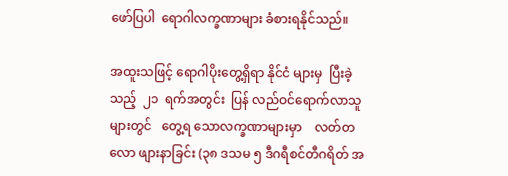ဖော်ပြပါ  ရောဂါလက္ခဏာများ ခံစားရနိုင်သည်။

အထူးသဖြင့် ရောဂါပိုးတွေ့ရှိရာ နိုင်ငံ များမှ  ပြီးခဲ့သည့်  ၂၁  ရက်အတွင်း  ပြန် လည်ဝင်ရောက်လာသူများတွင်   တွေ့ရ သောလက္ခဏာများမှာ    လတ်တလော ဖျားနာခြင်း (၃၈ ဒသမ ၅ ဒီဂရီစင်တီဂရိတ် အ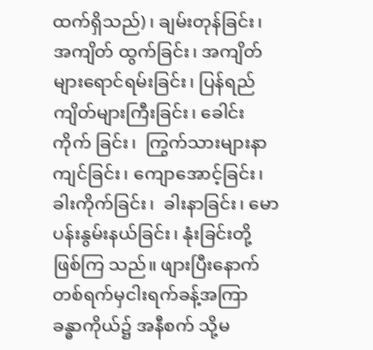ထက်ရှိသည်)၊ ချမ်းတုန်ခြင်း၊  အကျိတ် ထွက်ခြင်း၊ အကျိတ်များရောင်ရမ်းခြင်း၊ ပြန်ရည်ကျိတ်များကြီးခြင်း၊ ခေါင်းကိုက် ခြင်း၊  ကြွက်သားများနာကျင်ခြင်း၊ ကျောအောင့်ခြင်း၊  ခါးကိုက်ခြင်း၊  ခါးနာခြင်း၊ မောပန်းနွမ်းနယ်ခြင်း၊ နုံးခြင်းတို့ ဖြစ်ကြ သည်။ ဖျားပြီးနောက်  တစ်ရက်မှငါးရက်ခန့်အကြာ ခန္ဓာကိုယ်၌ အနီစက် သို့မ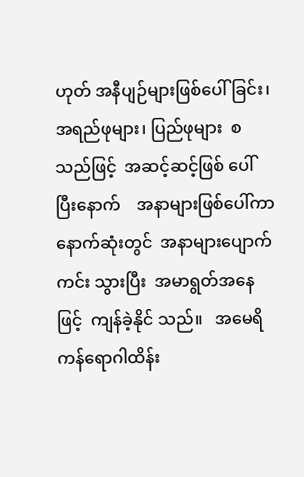ဟုတ် အနီပျဉ်များဖြစ်ပေါ်ခြင်း၊   အရည်ဖုများ၊ ပြည်ဖုများ  စသည်ဖြင့်  အဆင့်ဆင့်ဖြစ် ပေါ်ပြီးနောက်    အနာများဖြစ်ပေါ်ကာ နောက်ဆုံးတွင်  အနာများပျောက်ကင်း သွားပြီး  အမာရွတ်အနေဖြင့်  ကျန်ခဲ့နိုင် သည်။   အမေရိကန်ရောဂါထိန်း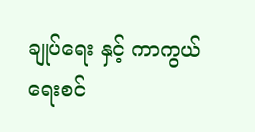ချုပ်ရေး နှင့် ကာကွယ်ရေးစင်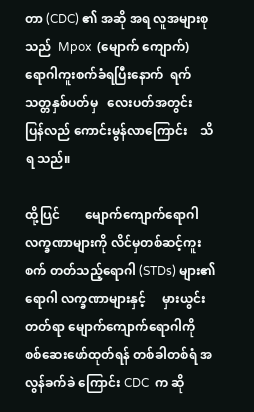တာ (CDC) ၏ အဆို အရ လူအများစုသည်  Mpox  (မျောက် ကျောက်)   ရောဂါကူးစက်ခံရပြီးနောက်  ရက်သတ္တနှစ်ပတ်မှ   လေးပတ်အတွင်း   ပြန်လည် ကောင်းမွန်လာကြောင်း    သိရ သည်။

ထို့ပြင်        မျောက်ကျောက်ရောဂါ လက္ခဏာများကို လိင်မှတစ်ဆင့်ကူးစက် တတ်သည့်ရောဂါ (STDs) များ၏ ရောဂါ လက္ခဏာများနှင့်     မှားယွင်း တတ်ရာ မျောက်ကျောက်ရောဂါကို      စစ်ဆေးဖော်ထုတ်ရန် တစ်ခါတစ်ရံ အလွန်ခက်ခဲ ကြောင်း CDC  က ဆို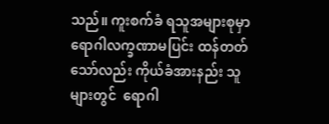သည်။ ကူးစက်ခံ ရသူအများစုမှာ ရောဂါလက္ခဏာမပြင်း ထန်တတ်သော်လည်း ကိုယ်ခံအားနည်း သူများတွင်  ရောဂါ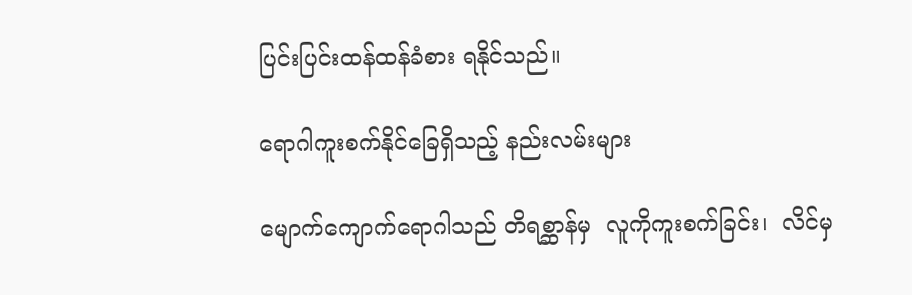ပြင်းပြင်းထန်ထန်ခံစား ရနိုင်သည်။

ရောဂါကူးစက်နိုင်ခြေရှိသည့် နည်းလမ်းများ

မျောက်ကျောက်ရောဂါသည် တိရစ္ဆာန်မှ  လူကိုကူးစက်ခြင်း၊  လိင်မှ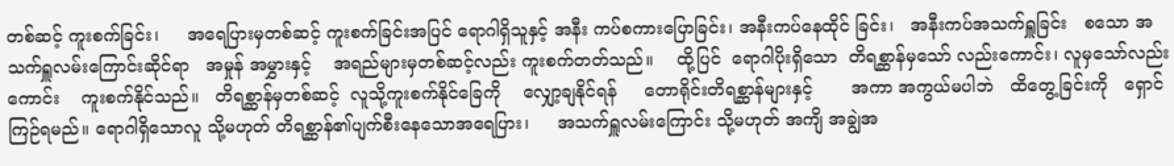တစ်ဆင့် ကူးစက်ခြင်း၊     အရေပြားမှတစ်ဆင့် ကူးစက်ခြင်းအပြင် ရောဂါရှိသူနှင့် အနီး ကပ်စကားပြောခြင်း၊ အနီးကပ်နေထိုင် ခြင်း၊   အနီးကပ်အသက်ရှူခြင်း   စသော အသက်ရှူလမ်းကြောင်းဆိုင်ရာ   အမှုန် အမွှားနှင့်    အရည်များမှတစ်ဆင့်လည်း ကူးစက်တတ်သည်။    ထို့ပြင်  ရောဂါပိုးရှိသော  တိရစ္ဆာန်မှသော် လည်းကောင်း၊ လူမှသော်လည်းကောင်း    ကူးစက်နိုင်သည်။   တိရစ္ဆာန်မှတစ်ဆင့်  လူသို့ကူးစက်နိုင်ခြေကို    လျှော့ချနိုင်ရန်     တောရိုင်းတိရစ္ဆာန်များနှင့်       အကာ အကွယ်မပါဘဲ   ထိတွေ့ခြင်းကို   ရှောင် ကြဉ်ရမည်။ ရောဂါရှိသောလူ သို့မဟုတ် တိရစ္ဆာန်၏ပျက်စီးနေသောအရေပြား၊     အသက်ရှူလမ်းကြောင်း သို့မဟုတ် အကျိ အချွဲအ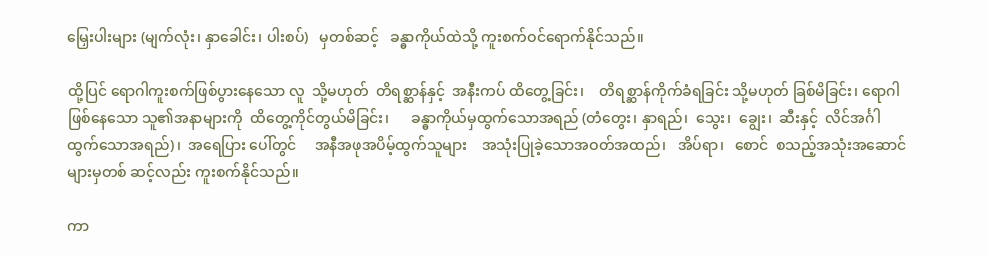မြှေးပါးများ (မျက်လုံး၊ နှာခေါင်း၊ ပါးစပ်)   မှတစ်ဆင့်   ခန္ဓာကိုယ်ထဲသို့ ကူးစက်ဝင်ရောက်နိုင်သည်။

ထို့ပြင် ရောဂါကူးစက်ဖြစ်ပွားနေသော လူ  သို့မဟုတ်  တိရစ္ဆာန်နှင့်  အနီးကပ် ထိတွေ့ခြင်း၊    တိရစ္ဆာန်ကိုက်ခံရခြင်း သို့မဟုတ် ခြစ်မိခြင်း၊ ရောဂါဖြစ်နေသော သူ၏အနာများကို  ထိတွေ့ကိုင်တွယ်မိခြင်း၊      ခန္ဓာကိုယ်မှထွက်သောအရည် (တံတွေး၊ နှာရည်၊  သွေး၊  ချွေး၊  ဆီးနှင့်  လိင်အင်္ဂါထွက်သောအရည်)၊  အရေပြား ပေါ်တွင်     အနီအဖုအပိမ့်ထွက်သူများ    အသုံးပြုခဲ့သောအဝတ်အထည်၊   အိပ်ရာ၊   စောင်  စသည့်အသုံးအဆောင်များမှတစ် ဆင့်လည်း ကူးစက်နိုင်သည်။

ကာ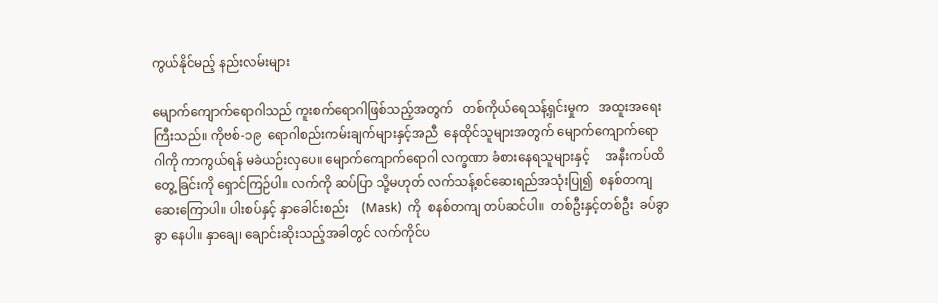ကွယ်နိုင်မည့် နည်းလမ်းများ

မျောက်ကျောက်ရောဂါသည် ကူးစက်ရောဂါဖြစ်သည့်အတွက်   တစ်ကိုယ်ရေသန့်ရှင်းမှုက   အထူးအရေးကြီးသည်။ ကိုဗစ်-၁၉  ရောဂါစည်းကမ်းချက်များနှင့်အညီ  နေထိုင်သူများအတွက် မျောက်ကျောက်ရောဂါကို ကာကွယ်ရန် မခဲယဉ်းလှပေ။ မျောက်ကျောက်ရောဂါ လက္ခဏာ ခံစားနေရသူများနှင့်     အနီးကပ်ထိတွေ့ ခြင်းကို ရှောင်ကြဉ်ပါ။ လက်ကို ဆပ်ပြာ သို့မဟုတ် လက်သန့်စင်ဆေးရည်အသုံးပြု၍  စနစ်တကျဆေးကြောပါ။ ပါးစပ်နှင့် နှာခေါင်းစည်း    (Mask)  ကို  စနစ်တကျ တပ်ဆင်ပါ။  တစ်ဦးနှင့်တစ်ဦး  ခပ်ခွာခွာ နေပါ။ နှာချေ၊ ချောင်းဆိုးသည့်အခါတွင် လက်ကိုင်ပ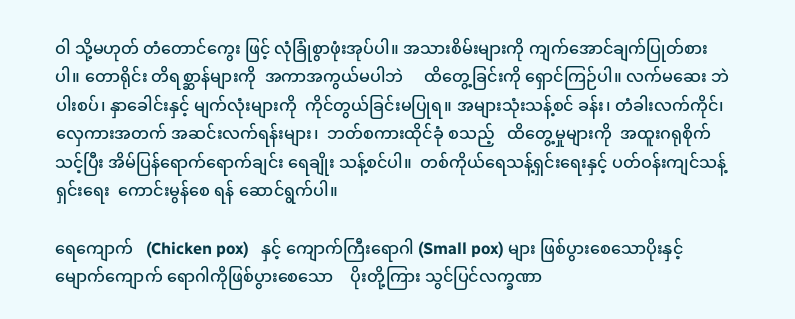ဝါ သို့မဟုတ် တံတောင်ကွေး ဖြင့် လုံခြုံစွာဖုံးအုပ်ပါ။ အသားစိမ်းများကို ကျက်အောင်ချက်ပြုတ်စားပါ။ တောရိုင်း တိရစ္ဆာန်များကို  အကာအကွယ်မပါဘဲ     ထိတွေ့ခြင်းကို ရှောင်ကြဉ်ပါ။ လက်မဆေး ဘဲ  ပါးစပ်၊ နှာခေါင်းနှင့် မျက်လုံးများကို  ကိုင်တွယ်ခြင်းမပြုရ။ အများသုံးသန့်စင် ခန်း၊ တံခါးလက်ကိုင်၊ လှေကားအတက် အဆင်းလက်ရန်းများ၊  ဘတ်စကားထိုင်ခုံ စသည့်   ထိတွေ့မှုများကို  အထူးဂရုစိုက် သင့်ပြီး အိမ်ပြန်ရောက်ရောက်ချင်း ရေချိုး သန့်စင်ပါ။  တစ်ကိုယ်ရေသန့်ရှင်းရေးနှင့် ပတ်ဝန်းကျင်သန့်ရှင်းရေး  ကောင်းမွန်စေ ရန် ဆောင်ရွက်ပါ။

ရေကျောက်   (Chicken pox)   နှင့် ကျောက်ကြီးရောဂါ (Small pox) များ ဖြစ်ပွားစေသောပိုးနှင့် မျောက်ကျောက် ရောဂါကိုဖြစ်ပွားစေသော    ပိုးတို့ကြား သွင်ပြင်လက္ခဏာ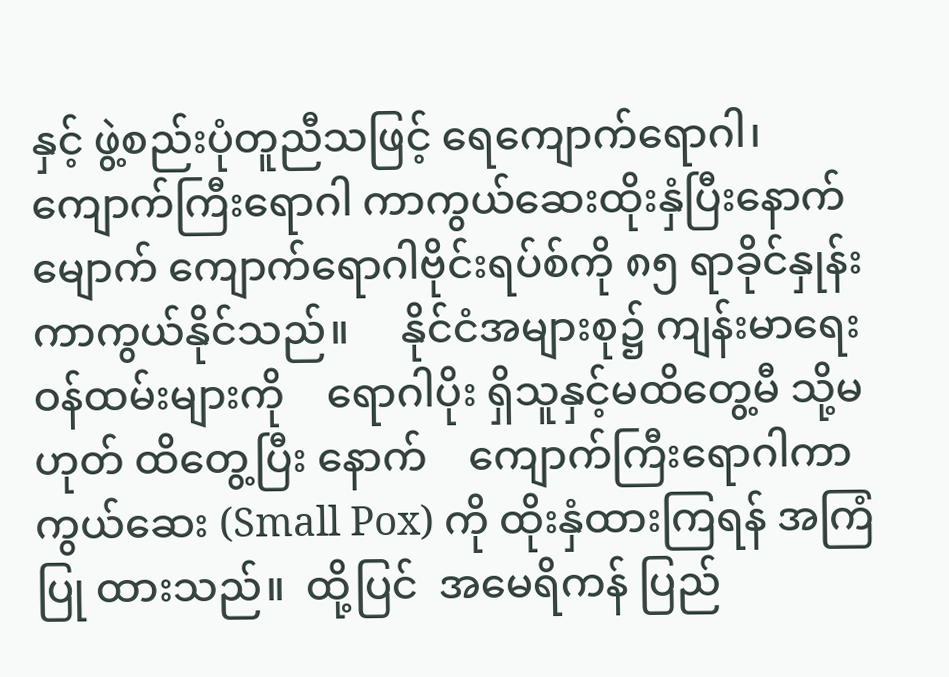နှင့် ဖွဲ့စည်းပုံတူညီသဖြင့် ရေကျောက်ရောဂါ၊  ကျောက်ကြီးရောဂါ ကာကွယ်ဆေးထိုးနှံပြီးနောက်  မျောက် ကျောက်ရောဂါဗိုင်းရပ်စ်ကို ၈၅ ရာခိုင်နှုန်း ကာကွယ်နိုင်သည်။     နိုင်ငံအများစု၌ ကျန်းမာရေးဝန်ထမ်းများကို    ရောဂါပိုး ရှိသူနှင့်မထိတွေ့မီ သို့မဟုတ် ထိတွေ့ပြီး နောက်    ကျောက်ကြီးရောဂါကာကွယ်ဆေး (Small Pox) ကို ထိုးနှံထားကြရန် အကြံပြု ထားသည်။  ထို့ပြင်  အမေရိကန် ပြည်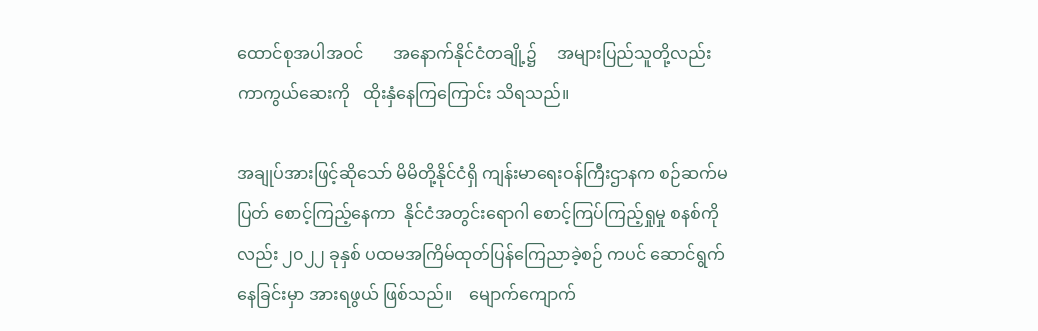ထောင်စုအပါအဝင်       အနောက်နိုင်ငံတချို့၌     အများပြည်သူတို့လည်း  ကာကွယ်ဆေးကို   ထိုးနှံနေကြကြောင်း သိရသည်။

အချုပ်အားဖြင့်ဆိုသော် မိမိတို့နိုင်ငံရှိ ကျန်းမာရေးဝန်ကြီးဌာနက စဉ်ဆက်မပြတ် စောင့်ကြည့်နေကာ  နိုင်ငံအတွင်းရောဂါ စောင့်ကြပ်ကြည့်ရှုမှု စနစ်ကိုလည်း ၂၀၂၂ ခုနှစ် ပထမအကြိမ်ထုတ်ပြန်ကြေညာခဲ့စဉ် ကပင် ဆောင်ရွက်နေခြင်းမှာ အားရဖွယ် ဖြစ်သည်။    မျောက်ကျောက်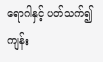ရောဂါနှင့် ပတ်သက်၍   ကျန်း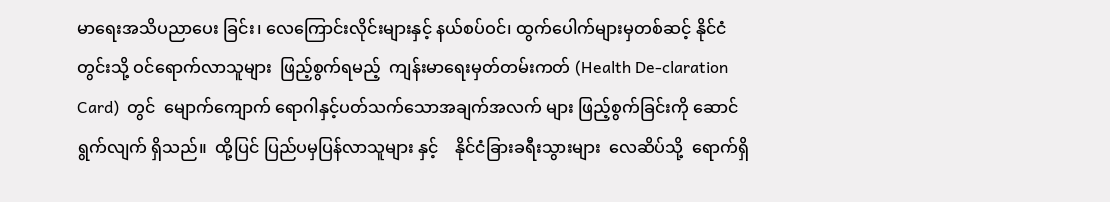မာရေးအသိပညာပေး ခြင်း၊ လေကြောင်းလိုင်းများနှင့် နယ်စပ်ဝင်၊ ထွက်ပေါက်များမှတစ်ဆင့် နိုင်ငံတွင်းသို့ ဝင်ရောက်လာသူများ  ဖြည့်စွက်ရမည့်  ကျန်းမာရေးမှတ်တမ်းကတ် (Health De-claration  Card)  တွင်  မျောက်ကျောက် ရောဂါနှင့်ပတ်သက်သောအချက်အလက် များ ဖြည့်စွက်ခြင်းကို ဆောင်ရွက်လျက် ရှိသည်။  ထို့ပြင် ပြည်ပမှပြန်လာသူများ နှင့်    နိုင်ငံခြားခရီးသွားများ  လေဆိပ်သို့  ရောက်ရှိ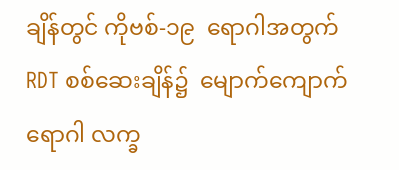ချိန်တွင် ကိုဗစ်-၁၉  ရောဂါအတွက်  RDT စစ်ဆေးချိန်၌  မျောက်ကျောက်ရောဂါ လက္ခ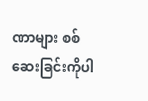ဏာများ စစ်ဆေးခြင်းကိုပါ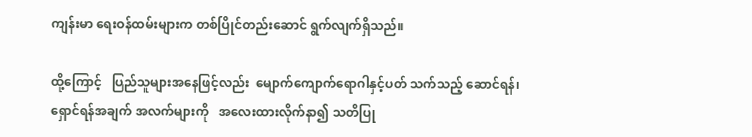ကျန်းမာ ရေးဝန်ထမ်းများက တစ်ပြိုင်တည်းဆောင် ရွက်လျက်ရှိသည်။

ထို့ကြောင့်   ပြည်သူများအနေဖြင့်လည်း  မျောက်ကျောက်ရောဂါနှင့်ပတ် သက်သည့် ဆောင်ရန်၊ ရှောင်ရန်အချက် အလက်များကို   အလေးထားလိုက်နာ၍ သတိပြု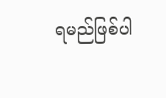ရမည်ဖြစ်ပါ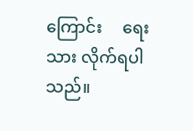ကြောင်း     ရေးသား လိုက်ရပါသည်။